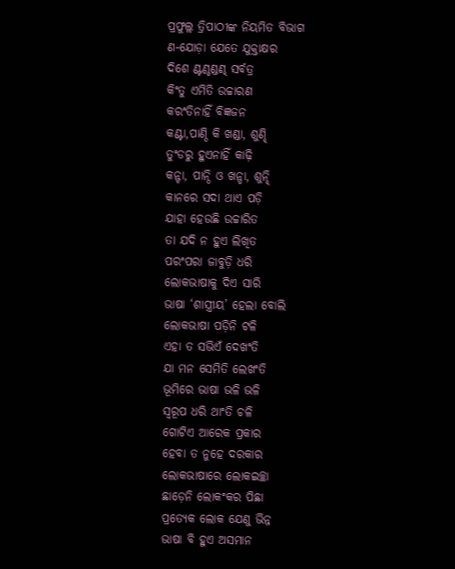ପ୍ରଫୁଲ୍ଲ ତ୍ରିପାଠୀଙ୍କ ନିୟମିତ ବିଭାଗ
ଣ-ଯୋଡ଼ା ଯେତେ ଯୁକ୍ତାକ୍ଷର
ଦିଶେ ଣ୍ଟଣ୍ଠଣ୍ଡଣ୍ଢ ସର୍ବତ୍ର
କିଂତୁ ଏମିତି ଉଚ୍ଚାରଣ
କରଂତିନାହିଁ ବିଜ୍ଞଜନ
କଣ୍ଟା,ପାଣ୍ଠି କି ଖଣ୍ଡା, ଶୁଣ୍ଢି
ତୁଂଡରୁ ହୁଏନାହିଁ କାଢ଼ି
କନ୍ଟା, ପାନ୍ଠି ଓ ଖନ୍ଡା, ଶୁନ୍ଢି
କାନରେ ସଦା ଥାଏ ପଡ଼ି
ଯାହା ହେଉଛି ଉଚ୍ଚାରିତ
ତା ଯଦି ନ ହୁଏ ଲିଖିତ
ପରଂପରା ଜାବୁଡ଼ି ଧରି
ଲୋକଭାଷାକୁ ଦିଏ ସାରି
ଭାଷା ‘ଶାସ୍ତ୍ରୀୟ’ ହେଲା ବୋଲି
ଲୋକଭାଷା ପଡ଼ିନି ଟଳି
ଏହା ତ ସଭିଏଁ ଦେଖଂତି
ଯା ମନ ସେମିତି ଲେଖଂତି
ଭୂମିରେ ଭାଷା ଭଳି ଭଳି
ସ୍ବରୂପ ଧରି ଥାଂତି ଚଳି
ଗୋଟିଏ ଆରେକ ପ୍ରକାର
ହେବା ତ ନୁହେ ଦରକାର
ଲୋକଭାଷାରେ ଲୋକଇଚ୍ଛା
ଛାଡ଼େନି ଲୋକଂକର ପିଛା
ପ୍ରତ୍ୟେକ ଲୋକ ଯେଣୁ ଭିନ୍ନ
ଭାଷା ବି ହୁଏ ଅସମାନ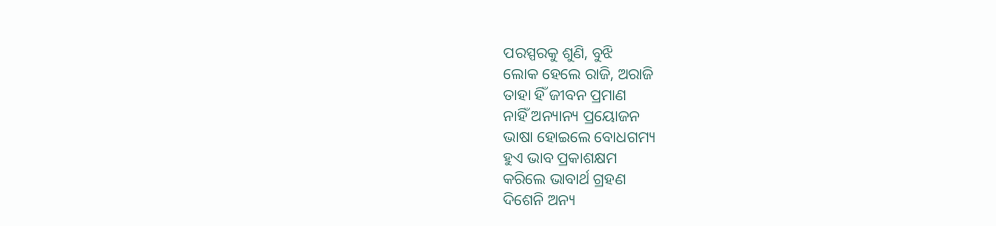ପରସ୍ପରକୁ ଶୁଣି, ବୁଝି
ଲୋକ ହେଲେ ରାଜି, ଅରାଜି
ତାହା ହିଁ ଜୀବନ ପ୍ରମାଣ
ନାହିଁ ଅନ୍ୟାନ୍ୟ ପ୍ରୟୋଜନ
ଭାଷା ହୋଇଲେ ବୋଧଗମ୍ୟ
ହୁଏ ଭାବ ପ୍ରକାଶକ୍ଷମ
କରିଲେ ଭାବାର୍ଥ ଗ୍ରହଣ
ଦିଶେନି ଅନ୍ୟ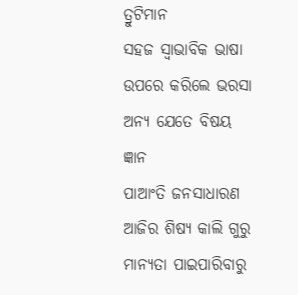ତ୍ରୁଟିମାନ
ସହଜ ସ୍ବାଭାବିକ ଭାଷା
ଉପରେ କରିଲେ ଭରସା
ଅନ୍ୟ ଯେତେ ବିଷୟ ଜ୍ଞାନ
ପାଆଂତି ଜନସାଧାରଣ
ଆଜିର ଶିଷ୍ୟ କାଲି ଗୁରୁ
ମାନ୍ୟତା ପାଇପାରିବାରୁ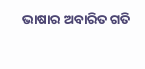ଭାଷାର ଅବାରିତ ଗତି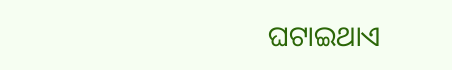ଘଟାଇଥାଏ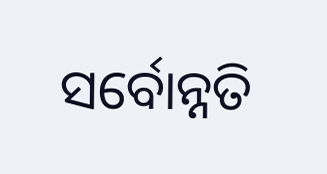ସର୍ବୋନ୍ନତି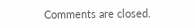Comments are closed.